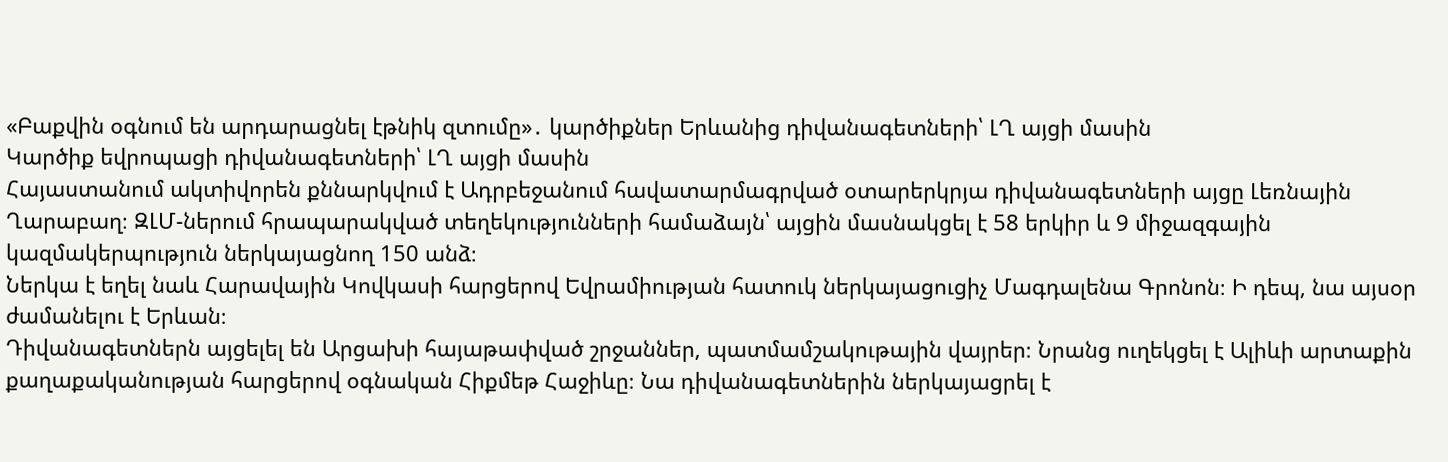«Բաքվին օգնում են արդարացնել էթնիկ զտումը»․ կարծիքներ Երևանից դիվանագետների՝ ԼՂ այցի մասին
Կարծիք եվրոպացի դիվանագետների՝ ԼՂ այցի մասին
Հայաստանում ակտիվորեն քննարկվում է Ադրբեջանում հավատարմագրված օտարերկրյա դիվանագետների այցը Լեռնային Ղարաբաղ։ ԶԼՄ-ներում հրապարակված տեղեկությունների համաձայն՝ այցին մասնակցել է 58 երկիր և 9 միջազգային կազմակերպություն ներկայացնող 150 անձ։
Ներկա է եղել նաև Հարավային Կովկասի հարցերով Եվրամիության հատուկ ներկայացուցիչ Մագդալենա Գրոնոն։ Ի դեպ, նա այսօր ժամանելու է Երևան։
Դիվանագետներն այցելել են Արցախի հայաթափված շրջաններ, պատմամշակութային վայրեր։ Նրանց ուղեկցել է Ալիևի արտաքին քաղաքականության հարցերով օգնական Հիքմեթ Հաջիևը։ Նա դիվանագետներին ներկայացրել է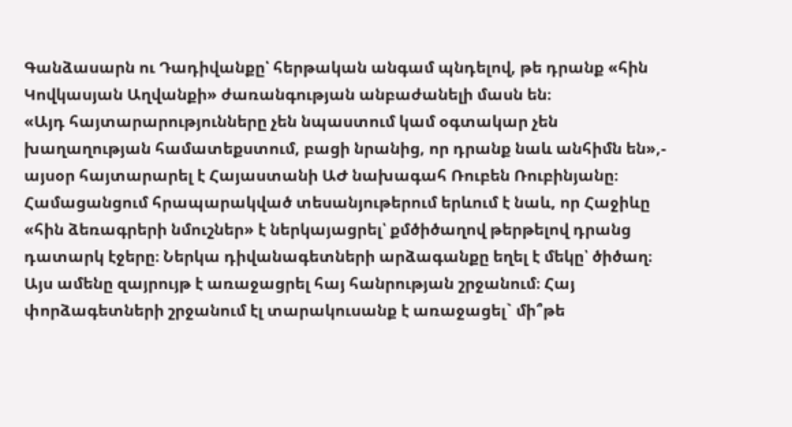Գանձասարն ու Դադիվանքը՝ հերթական անգամ պնդելով, թե դրանք «հին Կովկասյան Աղվանքի» ժառանգության անբաժանելի մասն են։
«Այդ հայտարարությունները չեն նպաստում կամ օգտակար չեն խաղաղության համատեքստում, բացի նրանից, որ դրանք նաև անհիմն են»,- այսօր հայտարարել է Հայաստանի ԱԺ նախագահ Ռուբեն Ռուբինյանը։
Համացանցում հրապարակված տեսանյութերում երևում է նաև, որ Հաջիևը «հին ձեռագրերի նմուշներ» է ներկայացրել՝ քմծիծաղով թերթելով դրանց դատարկ էջերը։ Ներկա դիվանագետների արձագանքը եղել է մեկը՝ ծիծաղ։ Այս ամենը զայրույթ է առաջացրել հայ հանրության շրջանում։ Հայ փորձագետների շրջանում էլ տարակուսանք է առաջացել` մի՞թե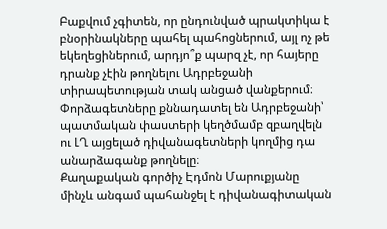Բաքվում չգիտեն, որ ընդունված պրակտիկա է բնօրինակները պահել պահոցներում, այլ ոչ թե եկեղեցիներում, արդյո՞ք պարզ չէ, որ հայերը դրանք չէին թողնելու Ադրբեջանի տիրապետության տակ անցած վանքերում։
Փորձագետները քննադատել են Ադրբեջանի՝ պատմական փաստերի կեղծմամբ զբաղվելն ու ԼՂ այցելած դիվանագետների կողմից դա անարձագանք թողնելը։
Քաղաքական գործիչ Էդմոն Մարուքյանը մինչև անգամ պահանջել է դիվանագիտական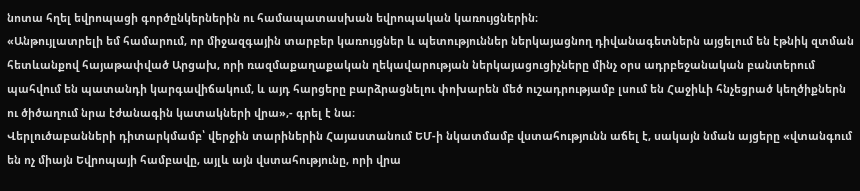նոտա հղել եվրոպացի գործընկերներին ու համապատասխան եվրոպական կառույցներին։
«Անթույլատրելի եմ համարում, որ միջազգային տարբեր կառույցներ և պետություններ ներկայացնող դիվանագետներն այցելում են էթնիկ զտման հետևանքով հայաթափված Արցախ, որի ռազմաքաղաքական ղեկավարության ներկայացուցիչները մինչ օրս ադրբեջանական բանտերում պահվում են պատանդի կարգավիճակում, և այդ հարցերը բարձրացնելու փոխարեն մեծ ուշադրությամբ լսում են Հաջիևի հնչեցրած կեղծիքներն ու ծիծաղում նրա էժանագին կատակների վրա»,- գրել է նա։
Վերլուծաբանների դիտարկմամբ՝ վերջին տարիներին Հայաստանում ԵՄ-ի նկատմամբ վստահությունն աճել է, սակայն նման այցերը «վտանգում են ոչ միայն Եվրոպայի համբավը, այլև այն վստահությունը, որի վրա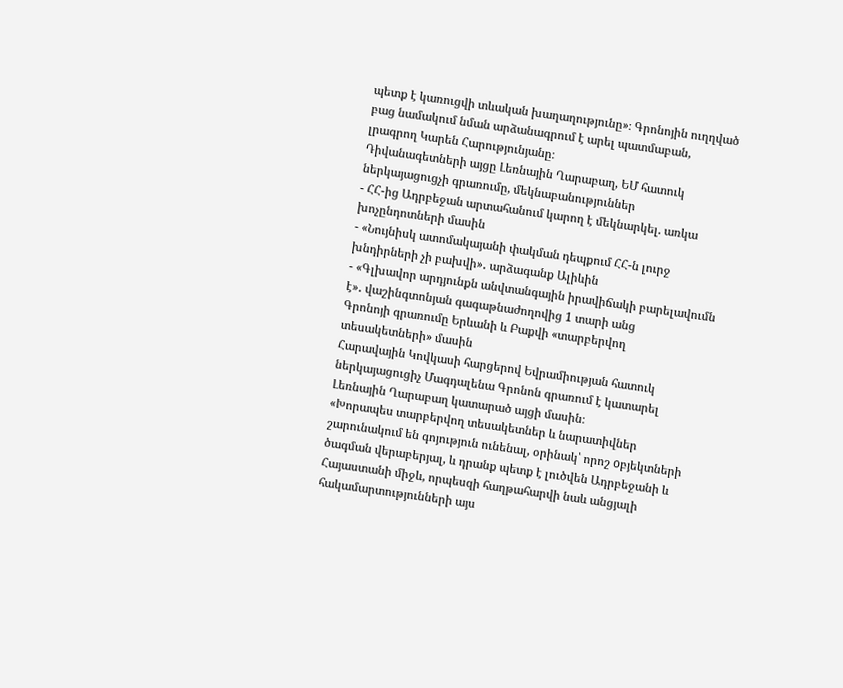պետք է կառուցվի տևական խաղաղությունը»։ Գրոնոյին ուղղված բաց նամակում նման արձանագրում է արել պատմաբան, լրագրող Կարեն Հարությունյանը։
Դիվանագետների այցը Լեռնային Ղարաբաղ, ԵՄ հատուկ ներկայացուցչի գրառումը, մեկնաբանություններ
- ՀՀ-ից Ադրբեջան արտահանում կարող է մեկնարկել. առկա խոչընդոտների մասին
- «Նույնիսկ ատոմակայանի փակման դեպքում ՀՀ-ն լուրջ խնդիրների չի բախվի»․ արձագանք Ալիևին
- «Գլխավոր արդյունքն անվտանգային իրավիճակի բարելավումն է»․ վաշինգտոնյան գագաթնաժողովից 1 տարի անց
Գրոնոյի գրառումը Երևանի և Բաքվի «տարբերվող տեսակետների» մասին
Հարավային Կովկասի հարցերով Եվրամիության հատուկ ներկայացուցիչ Մագդալենա Գրոնոն գրառում է կատարել Լեռնային Ղարաբաղ կատարած այցի մասին։
«Խորապես տարբերվող տեսակետներ և նարատիվներ շարունակում են գոյություն ունենալ, օրինակ՝ որոշ oբյեկտների ծագման վերաբերյալ, և դրանք պետք է լուծվեն Ադրբեջանի և Հայաստանի միջև, որպեսզի հաղթահարվի նաև անցյալի հակամարտությունների այս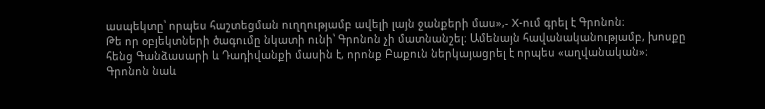ասպեկտը՝ որպես հաշտեցման ուղղությամբ ավելի լայն ջանքերի մաս»,- X-ում գրել է Գրոնոն։
Թե որ օբյեկտների ծագումը նկատի ունի՝ Գրոնոն չի մատնանշել։ Ամենայն հավանականությամբ, խոսքը հենց Գանձասարի և Դադիվանքի մասին է, որոնք Բաքուն ներկայացրել է որպես «աղվանական»։
Գրոնոն նաև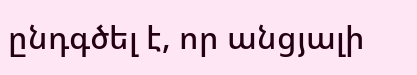ընդգծել է, որ անցյալի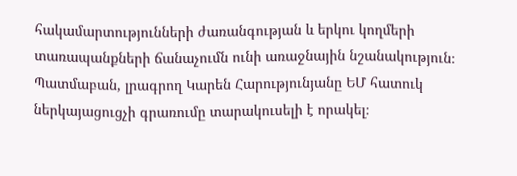հակամարտությունների ժառանգության և երկու կողմերի տառապանքների ճանաչումն ունի առաջնային նշանակություն։
Պատմաբան, լրագրող Կարեն Հարությունյանը ԵՄ հատուկ ներկայացուցչի գրառումը տարակուսելի է որակել։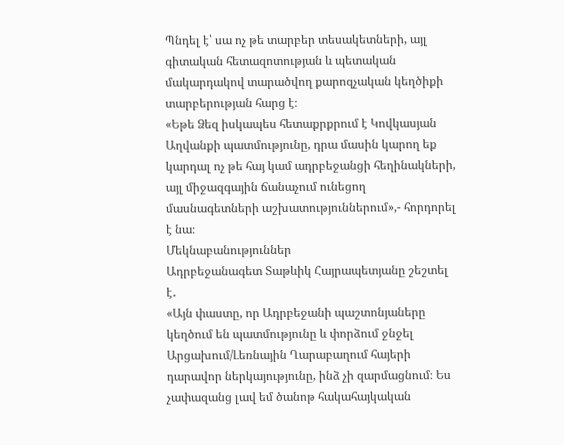Պնդել է՝ սա ոչ թե տարբեր տեսակետների, այլ գիտական հետազոտության և պետական մակարդակով տարածվող քարոզչական կեղծիքի տարբերության հարց է։
«Եթե Ձեզ իսկապես հետաքրքրում է Կովկասյան Աղվանքի պատմությունը, դրա մասին կարող եք կարդալ ոչ թե հայ կամ ադրբեջանցի հեղինակների, այլ միջազգային ճանաչում ունեցող մասնագետների աշխատություններում»,- հորդորել է նա։
Մեկնաբանություններ
Ադրբեջանագետ Տաթևիկ Հայրապետյանը շեշտել է․
«Այն փաստը, որ Ադրբեջանի պաշտոնյաները կեղծում են պատմությունը և փորձում ջնջել Արցախում/Լեռնային Ղարաբաղում հայերի դարավոր ներկայությունը, ինձ չի զարմացնում։ Ես չափազանց լավ եմ ծանոթ հակահայկական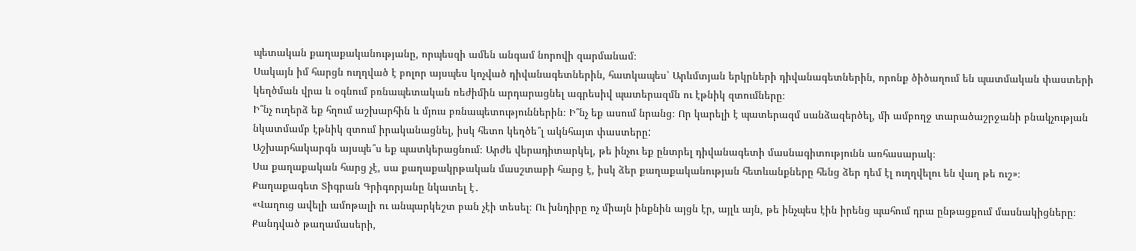պետական քաղաքականությանը, որպեսզի ամեն անգամ նորովի զարմանամ։
Սակայն իմ հարցն ուղղված է բոլոր այսպես կոչված դիվանագետներին, հատկապես՝ Արևմտյան երկրների դիվանագետներին, որոնք ծիծաղում են պատմական փաստերի կեղծման վրա և օգնում բռնապետական ռեժիմին արդարացնել ագրեսիվ պատերազմն ու էթնիկ զտումները։
Ի՞նչ ուղերձ եք հղում աշխարհին և մյուս բռնապետություններին։ Ի՞նչ եք ասում նրանց։ Որ կարելի է պատերազմ սանձազերծել, մի ամբողջ տարածաշրջանի բնակչության նկատմամբ էթնիկ զտում իրականացնել, իսկ հետո կեղծե՞լ ակնհայտ փաստերը:
Աշխարհակարգն այսպե՞ս եք պատկերացնում։ Արժե վերադիտարկել, թե ինչու եք ընտրել դիվանագետի մասնագիտությունն առհասարակ։
Սա քաղաքական հարց չէ, սա քաղաքակրթական մասշտաբի հարց է, իսկ ձեր քաղաքականության հետևանքները հենց ձեր դեմ էլ ուղղվելու են վաղ թե ուշ»։
Քաղաքագետ Տիգրան Գրիգորյանը նկատել է․
«Վաղուց ավելի ամոթալի ու անպարկեշտ բան չէի տեսել։ Ու խնդիրը ոչ միայն ինքնին այցն էր, այլև այն, թե ինչպես էին իրենց պահում դրա ընթացքում մասնակիցները։
Քանդված թաղամասերի,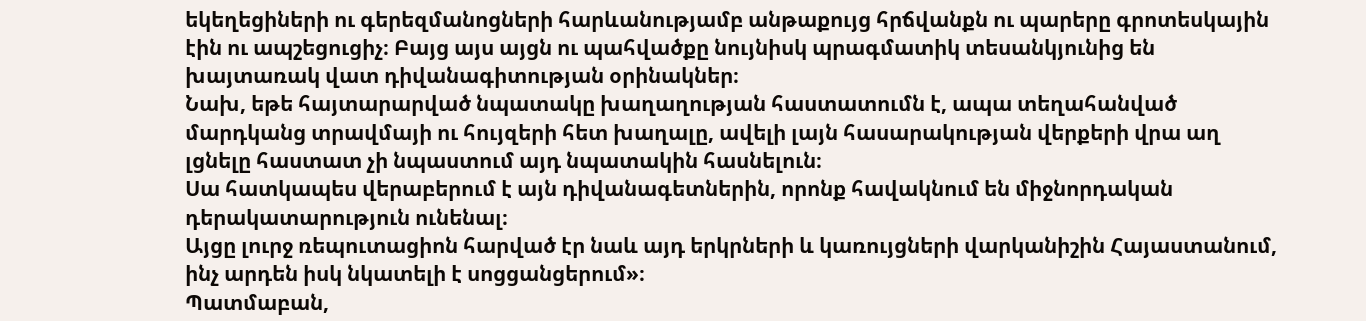եկեղեցիների ու գերեզմանոցների հարևանությամբ անթաքույց հրճվանքն ու պարերը գրոտեսկային էին ու ապշեցուցիչ։ Բայց այս այցն ու պահվածքը նույնիսկ պրագմատիկ տեսանկյունից են խայտառակ վատ դիվանագիտության օրինակներ։
Նախ, եթե հայտարարված նպատակը խաղաղության հաստատումն է, ապա տեղահանված մարդկանց տրավմայի ու հույզերի հետ խաղալը, ավելի լայն հասարակության վերքերի վրա աղ լցնելը հաստատ չի նպաստում այդ նպատակին հասնելուն։
Սա հատկապես վերաբերում է այն դիվանագետներին, որոնք հավակնում են միջնորդական դերակատարություն ունենալ։
Այցը լուրջ ռեպուտացիոն հարված էր նաև այդ երկրների և կառույցների վարկանիշին Հայաստանում, ինչ արդեն իսկ նկատելի է սոցցանցերում»։
Պատմաբան,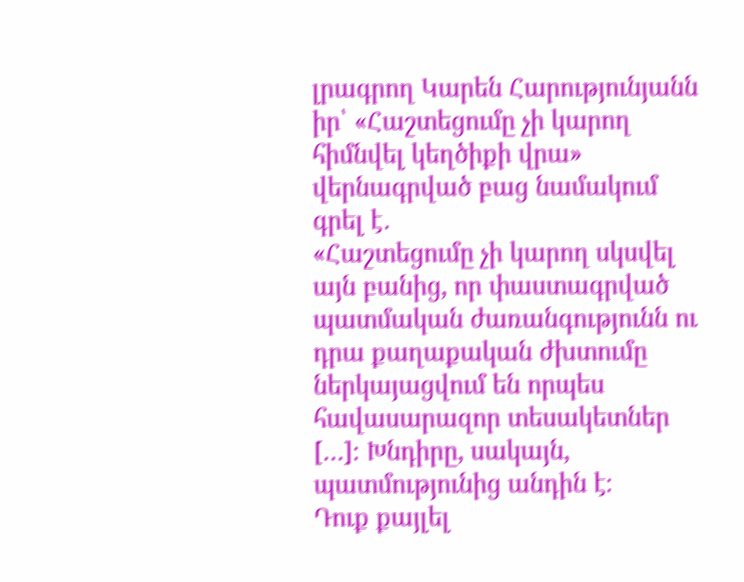լրագրող Կարեն Հարությունյանն իր՝ «Հաշտեցումը չի կարող հիմնվել կեղծիքի վրա» վերնագրված բաց նամակում գրել է․
«Հաշտեցումը չի կարող սկսվել այն բանից, որ փաստագրված պատմական ժառանգությունն ու դրա քաղաքական ժխտումը ներկայացվում են որպես հավասարազոր տեսակետներ […]։ Խնդիրը, սակայն, պատմությունից անդին է։
Դուք քայլել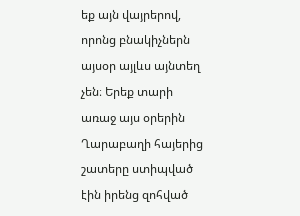եք այն վայրերով, որոնց բնակիչներն այսօր այլևս այնտեղ չեն։ Երեք տարի առաջ այս օրերին Ղարաբաղի հայերից շատերը ստիպված էին իրենց զոհված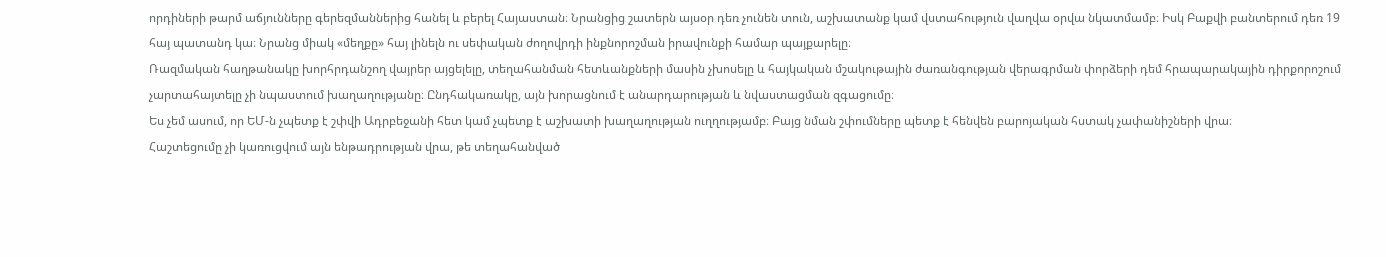որդիների թարմ աճյունները գերեզմաններից հանել և բերել Հայաստան։ Նրանցից շատերն այսօր դեռ չունեն տուն, աշխատանք կամ վստահություն վաղվա օրվա նկատմամբ։ Իսկ Բաքվի բանտերում դեռ 19 հայ պատանդ կա։ Նրանց միակ «մեղքը» հայ լինելն ու սեփական ժողովրդի ինքնորոշման իրավունքի համար պայքարելը։
Ռազմական հաղթանակը խորհրդանշող վայրեր այցելելը, տեղահանման հետևանքների մասին չխոսելը և հայկական մշակութային ժառանգության վերագրման փորձերի դեմ հրապարակային դիրքորոշում չարտահայտելը չի նպաստում խաղաղությանը։ Ընդհակառակը, այն խորացնում է անարդարության և նվաստացման զգացումը։
Ես չեմ ասում, որ ԵՄ-ն չպետք է շփվի Ադրբեջանի հետ կամ չպետք է աշխատի խաղաղության ուղղությամբ։ Բայց նման շփումները պետք է հենվեն բարոյական հստակ չափանիշների վրա։
Հաշտեցումը չի կառուցվում այն ենթադրության վրա, թե տեղահանված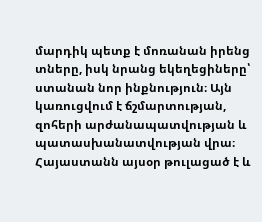մարդիկ պետք է մոռանան իրենց տները, իսկ նրանց եկեղեցիները՝ ստանան նոր ինքնություն։ Այն կառուցվում է ճշմարտության, զոհերի արժանապատվության և պատասխանատվության վրա։
Հայաստանն այսօր թուլացած է և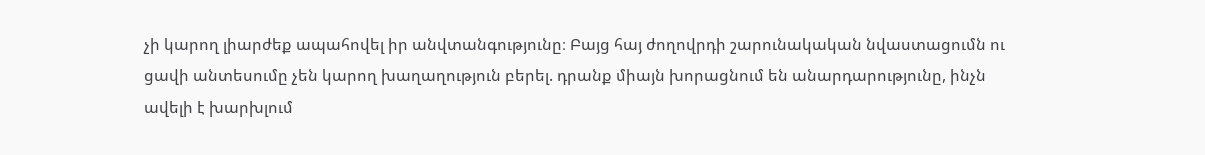չի կարող լիարժեք ապահովել իր անվտանգությունը։ Բայց հայ ժողովրդի շարունակական նվաստացումն ու ցավի անտեսումը չեն կարող խաղաղություն բերել. դրանք միայն խորացնում են անարդարությունը, ինչն ավելի է խարխլում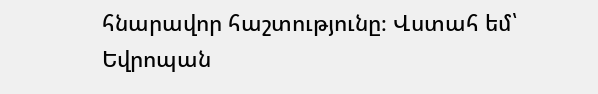հնարավոր հաշտությունը։ Վստահ եմ՝ Եվրոպան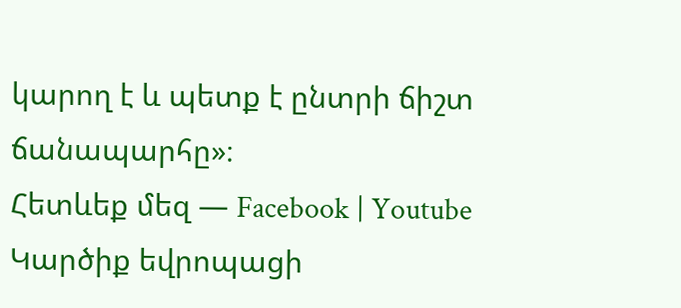կարող է և պետք է ընտրի ճիշտ ճանապարհը»։
Հետևեք մեզ — Facebook | Youtube
Կարծիք եվրոպացի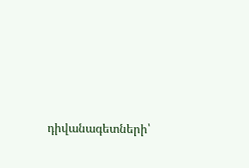դիվանագետների՝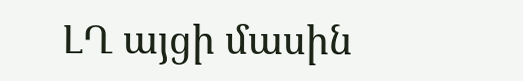ԼՂ այցի մասին